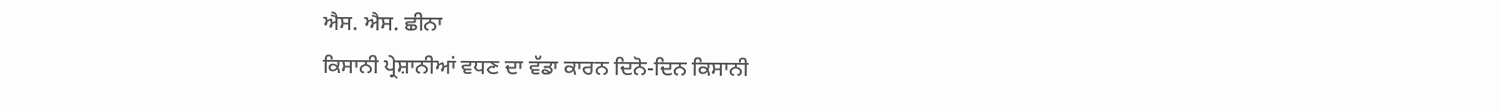ਐਸ. ਐਸ. ਛੀਨਾ
ਕਿਸਾਨੀ ਪ੍ਰੇਸ਼ਾਨੀਆਂ ਵਧਣ ਦਾ ਵੱਡਾ ਕਾਰਨ ਦਿਨੋ-ਦਿਨ ਕਿਸਾਨੀ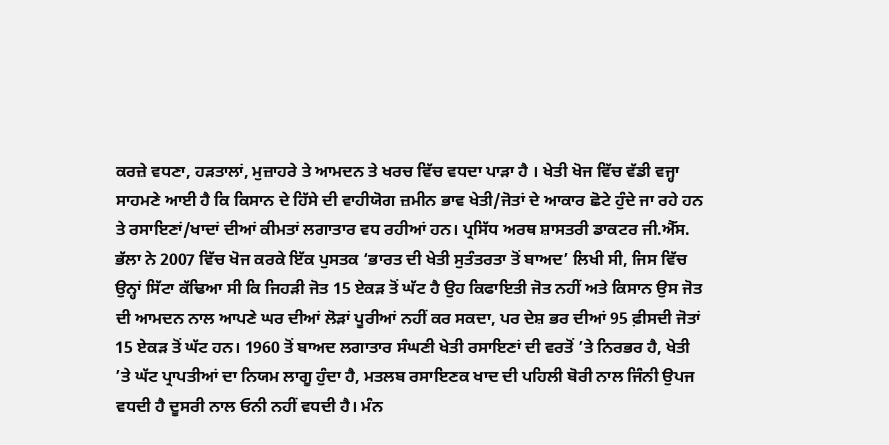ਕਰਜ਼ੇ ਵਧਣਾ, ਹੜਤਾਲਾਂ, ਮੁਜ਼ਾਹਰੇ ਤੇ ਆਮਦਨ ਤੇ ਖਰਚ ਵਿੱਚ ਵਧਦਾ ਪਾੜਾ ਹੈ । ਖੇਤੀ ਖੋਜ ਵਿੱਚ ਵੱਡੀ ਵਜ੍ਹਾ ਸਾਹਮਣੇ ਆਈ ਹੈ ਕਿ ਕਿਸਾਨ ਦੇ ਹਿੱਸੇ ਦੀ ਵਾਹੀਯੋਗ ਜ਼ਮੀਨ ਭਾਵ ਖੇਤੀ/ਜੋਤਾਂ ਦੇ ਆਕਾਰ ਛੋਟੇ ਹੁੰਦੇ ਜਾ ਰਹੇ ਹਨ ਤੇ ਰਸਾਇਣਾਂ/ਖਾਦਾਂ ਦੀਆਂ ਕੀਮਤਾਂ ਲਗਾਤਾਰ ਵਧ ਰਹੀਆਂ ਹਨ। ਪ੍ਰਸਿੱਧ ਅਰਥ ਸ਼ਾਸਤਰੀ ਡਾਕਟਰ ਜੀ.ਐੱਸ. ਭੱਲਾ ਨੇ 2007 ਵਿੱਚ ਖੋਜ ਕਰਕੇ ਇੱਕ ਪੁਸਤਕ ‘ਭਾਰਤ ਦੀ ਖੇਤੀ ਸੁਤੰਤਰਤਾ ਤੋਂ ਬਾਅਦ’ ਲਿਖੀ ਸੀ, ਜਿਸ ਵਿੱਚ ਉਨ੍ਹਾਂ ਸਿੱਟਾ ਕੱਢਿਆ ਸੀ ਕਿ ਜਿਹੜੀ ਜੋਤ 15 ਏਕੜ ਤੋਂ ਘੱਟ ਹੈ ਉਹ ਕਿਫਾਇਤੀ ਜੋਤ ਨਹੀਂ ਅਤੇ ਕਿਸਾਨ ਉਸ ਜੋਤ ਦੀ ਆਮਦਨ ਨਾਲ ਆਪਣੇ ਘਰ ਦੀਆਂ ਲੋੜਾਂ ਪੂਰੀਆਂ ਨਹੀਂ ਕਰ ਸਕਦਾ, ਪਰ ਦੇਸ਼ ਭਰ ਦੀਆਂ 95 ਫ਼ੀਸਦੀ ਜੋਤਾਂ 15 ਏਕੜ ਤੋਂ ਘੱਟ ਹਨ। 1960 ਤੋਂ ਬਾਅਦ ਲਗਾਤਾਰ ਸੰਘਣੀ ਖੇਤੀ ਰਸਾਇਣਾਂ ਦੀ ਵਰਤੋਂ ’ਤੇ ਨਿਰਭਰ ਹੈ, ਖੇਤੀ ’ਤੇ ਘੱਟ ਪ੍ਰਾਪਤੀਆਂ ਦਾ ਨਿਯਮ ਲਾਗੂ ਹੁੰਦਾ ਹੈ, ਮਤਲਬ ਰਸਾਇਣਕ ਖਾਦ ਦੀ ਪਹਿਲੀ ਬੋਰੀ ਨਾਲ ਜਿੰਨੀ ਉਪਜ ਵਧਦੀ ਹੈ ਦੂਸਰੀ ਨਾਲ ਓਨੀ ਨਹੀਂ ਵਧਦੀ ਹੈ। ਮੰਨ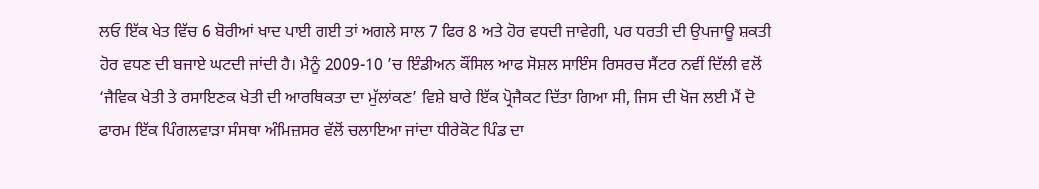ਲਓ ਇੱਕ ਖੇਤ ਵਿੱਚ 6 ਬੋਰੀਆਂ ਖਾਦ ਪਾਈ ਗਈ ਤਾਂ ਅਗਲੇ ਸਾਲ 7 ਫਿਰ 8 ਅਤੇ ਹੋਰ ਵਧਦੀ ਜਾਵੇਗੀ, ਪਰ ਧਰਤੀ ਦੀ ਉਪਜਾਊ ਸ਼ਕਤੀ ਹੋਰ ਵਧਣ ਦੀ ਬਜਾਏ ਘਟਦੀ ਜਾਂਦੀ ਹੈ। ਮੈਨੂੰ 2009-10 ’ਚ ਇੰਡੀਅਨ ਕੌਂਸਿਲ ਆਫ ਸੋਸ਼ਲ ਸਾਇੰਸ ਰਿਸਰਚ ਸੈਂਟਰ ਨਵੀਂ ਦਿੱਲੀ ਵਲੋਂ ‘ਜੈਵਿਕ ਖੇਤੀ ਤੇ ਰਸਾਇਣਕ ਖੇਤੀ ਦੀ ਆਰਥਿਕਤਾ ਦਾ ਮੁੱਲਾਂਕਣ’ ਵਿਸ਼ੇ ਬਾਰੇ ਇੱਕ ਪ੍ਰੋਜੈਕਟ ਦਿੱਤਾ ਗਿਆ ਸੀ, ਜਿਸ ਦੀ ਖੋਜ ਲਈ ਮੈਂ ਦੋ ਫਾਰਮ ਇੱਕ ਪਿੰਗਲਵਾੜਾ ਸੰਸਥਾ ਅੰਮਿਜ਼ਸਰ ਵੱਲੋਂ ਚਲਾਇਆ ਜਾਂਦਾ ਧੀਰੇਕੋਟ ਪਿੰਡ ਦਾ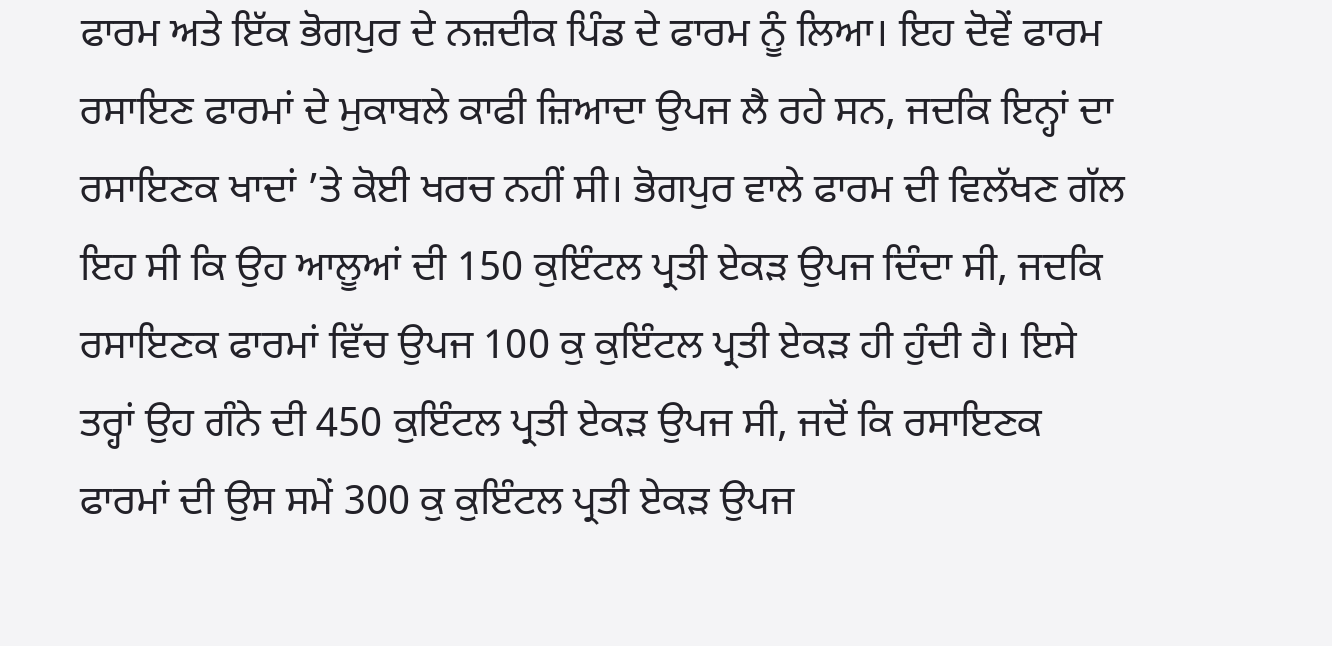ਫਾਰਮ ਅਤੇ ਇੱਕ ਭੋਗਪੁਰ ਦੇ ਨਜ਼ਦੀਕ ਪਿੰਡ ਦੇ ਫਾਰਮ ਨੂੰ ਲਿਆ। ਇਹ ਦੋਵੇਂ ਫਾਰਮ ਰਸਾਇਣ ਫਾਰਮਾਂ ਦੇ ਮੁਕਾਬਲੇ ਕਾਫੀ ਜ਼ਿਆਦਾ ਉਪਜ ਲੈ ਰਹੇ ਸਨ, ਜਦਕਿ ਇਨ੍ਹਾਂ ਦਾ ਰਸਾਇਣਕ ਖਾਦਾਂ ’ਤੇ ਕੋਈ ਖਰਚ ਨਹੀਂ ਸੀ। ਭੋਗਪੁਰ ਵਾਲੇ ਫਾਰਮ ਦੀ ਵਿਲੱਖਣ ਗੱਲ ਇਹ ਸੀ ਕਿ ਉਹ ਆਲੂਆਂ ਦੀ 150 ਕੁਇੰਟਲ ਪ੍ਰਤੀ ਏਕੜ ਉਪਜ ਦਿੰਦਾ ਸੀ, ਜਦਕਿ ਰਸਾਇਣਕ ਫਾਰਮਾਂ ਵਿੱਚ ਉਪਜ 100 ਕੁ ਕੁਇੰਟਲ ਪ੍ਰਤੀ ਏਕੜ ਹੀ ਹੁੰਦੀ ਹੈ। ਇਸੇ ਤਰ੍ਹਾਂ ਉਹ ਗੰਨੇ ਦੀ 450 ਕੁਇੰਟਲ ਪ੍ਰਤੀ ਏਕੜ ਉਪਜ ਸੀ, ਜਦੋਂ ਕਿ ਰਸਾਇਣਕ ਫਾਰਮਾਂ ਦੀ ਉਸ ਸਮੇਂ 300 ਕੁ ਕੁਇੰਟਲ ਪ੍ਰਤੀ ਏਕੜ ਉਪਜ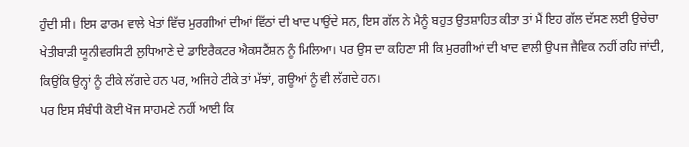ਹੁੰਦੀ ਸੀ। ਇਸ ਫਾਰਮ ਵਾਲੇ ਖੇਤਾਂ ਵਿੱਚ ਮੁਰਗੀਆਂ ਦੀਆਂ ਵਿੱਠਾਂ ਦੀ ਖਾਦ ਪਾਉਂਦੇ ਸਨ, ਇਸ ਗੱਲ ਨੇ ਮੈਨੂੰ ਬਹੁਤ ਉਤਸ਼ਾਹਿਤ ਕੀਤਾ ਤਾਂ ਮੈਂ ਇਹ ਗੱਲ ਦੱਸਣ ਲਈ ਉਚੇਚਾ ਖੇਤੀਬਾੜੀ ਯੂਨੀਵਰਸਿਟੀ ਲੁਧਿਆਣੇ ਦੇ ਡਾਇਰੈਕਟਰ ਐਕਸਟੈਂਸ਼ਨ ਨੂੰ ਮਿਲਿਆ। ਪਰ ਉਸ ਦਾ ਕਹਿਣਾ ਸੀ ਕਿ ਮੁਰਗੀਆਂ ਦੀ ਖਾਦ ਵਾਲੀ ਉਪਜ ਜੈਵਿਕ ਨਹੀਂ ਰਹਿ ਜਾਂਦੀ, ਕਿਉਂਕਿ ਉਨ੍ਹਾਂ ਨੂੰ ਟੀਕੇ ਲੱਗਦੇ ਹਨ ਪਰ, ਅਜਿਹੇ ਟੀਕੇ ਤਾਂ ਮੱਝਾਂ, ਗਊਆਂ ਨੂੰ ਵੀ ਲੱਗਦੇ ਹਨ।
ਪਰ ਇਸ ਸੰਬੰਧੀ ਕੋਈ ਖੋਜ ਸਾਹਮਣੇ ਨਹੀਂ ਆਈ ਕਿ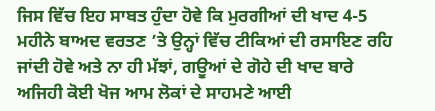ਜਿਸ ਵਿੱਚ ਇਹ ਸਾਬਤ ਹੁੰਦਾ ਹੋਵੇ ਕਿ ਮੁਰਗੀਆਂ ਦੀ ਖਾਦ 4-5 ਮਹੀਨੇ ਬਾਅਦ ਵਰਤਣ ’ਤੇ ਉਨ੍ਹਾਂ ਵਿੱਚ ਟੀਕਿਆਂ ਦੀ ਰਸਾਇਣ ਰਹਿ ਜਾਂਦੀ ਹੋਵੇ ਅਤੇ ਨਾ ਹੀ ਮੱਝਾਂ, ਗਊਆਂ ਦੇ ਗੋਹੇ ਦੀ ਖਾਦ ਬਾਰੇ ਅਜਿਹੀ ਕੋਈ ਖੋਜ ਆਮ ਲੋਕਾਂ ਦੇ ਸਾਹਮਣੇ ਆਈ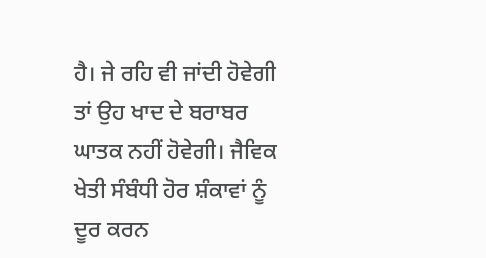ਹੈ। ਜੇ ਰਹਿ ਵੀ ਜਾਂਦੀ ਹੋਵੇਗੀ ਤਾਂ ਉਹ ਖਾਦ ਦੇ ਬਰਾਬਰ ਘਾਤਕ ਨਹੀਂ ਹੋਵੇਗੀ। ਜੈਵਿਕ ਖੇਤੀ ਸੰਬੰਧੀ ਹੋਰ ਸ਼ੰਕਾਵਾਂ ਨੂੰ ਦੂਰ ਕਰਨ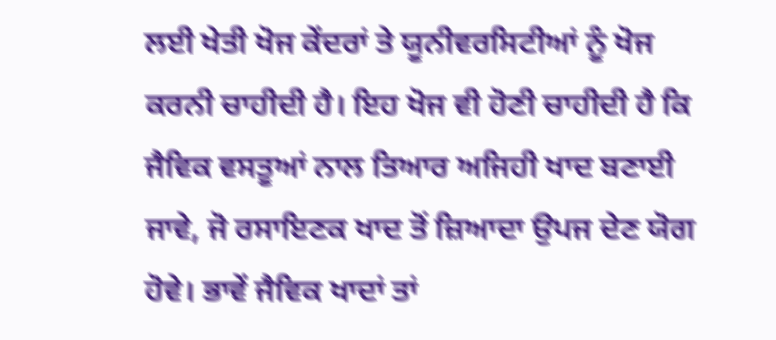ਲਈ ਖੇਤੀ ਖੋਜ ਕੇਂਦਰਾਂ ਤੇ ਯੂਨੀਵਰਸਿਟੀਆਂ ਨੂੰ ਖੋਜ ਕਰਨੀ ਚਾਹੀਦੀ ਹੈ। ਇਹ ਖੋਜ ਵੀ ਹੋਣੀ ਚਾਹੀਦੀ ਹੈ ਕਿ ਜੈਵਿਕ ਵਸਤੂਆਂ ਨਾਲ ਤਿਆਰ ਅਜਿਹੀ ਖਾਦ ਬਣਾਈ ਜਾਵੇ, ਜੋ ਰਸਾਇਣਕ ਖਾਦ ਤੋਂ ਜ਼ਿਆਦਾ ਉਪਜ ਦੇਣ ਯੋਗ ਹੋਵੇ। ਭਾਵੇਂ ਜੈਵਿਕ ਖਾਦਾਂ ਤਾਂ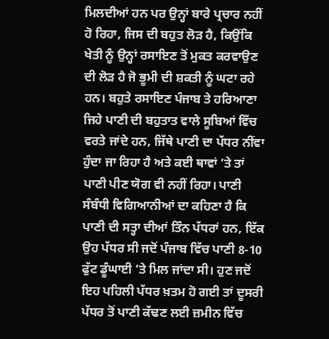ਮਿਲਦੀਆਂ ਹਨ ਪਰ ਉਨ੍ਹਾਂ ਬਾਰੇ ਪ੍ਰਚਾਰ ਨਹੀਂ ਹੋ ਰਿਹਾ, ਜਿਸ ਦੀ ਬਹੁਤ ਲੋੜ ਹੈ, ਕਿਉਂਕਿ ਖੇਤੀ ਨੂੰ ਉਨ੍ਹਾਂ ਰਸਾਇਣ ਤੋਂ ਮੁਕਤ ਕਰਵਾਉਣ ਦੀ ਲੋੜ ਹੈ ਜੋ ਭੂਮੀ ਦੀ ਸ਼ਕਤੀ ਨੂੰ ਘਟਾ ਰਹੇ ਹਨ। ਬਹੁਤੇ ਰਸਾਇਣ ਪੰਜਾਬ ਤੇ ਹਰਿਆਣਾ ਜਿਹੇ ਪਾਣੀ ਦੀ ਬਹੁਤਾਤ ਵਾਲੇ ਸੂਬਿਆਂ ਵਿੱਚ ਵਰਤੇ ਜਾਂਦੇ ਹਨ, ਜਿੱਥੇ ਪਾਣੀ ਦਾ ਪੱਧਰ ਨੀਂਵਾ ਹੁੰਦਾ ਜਾ ਰਿਹਾ ਹੈ ਅਤੇ ਕਈ ਥਾਵਾਂ ’ਤੇ ਤਾਂ ਪਾਣੀ ਪੀਣ ਯੋਗ ਵੀ ਨਹੀਂ ਰਿਹਾ। ਪਾਣੀ ਸੰਬੰਧੀ ਵਿਗਿਆਨੀਆਂ ਦਾ ਕਹਿਣਾ ਹੈ ਕਿ ਪਾਣੀ ਦੀ ਸਤ੍ਹਾ ਦੀਆਂ ਤਿੰਨ ਪੱਧਰਾਂ ਹਨ, ਇੱਕ ਉਹ ਪੱਧਰ ਸੀ ਜਦੋਂ ਪੰਜਾਬ ਵਿੱਚ ਪਾਣੀ 8-10 ਫੁੱਟ ਡੂੰਘਾਈ ’ਤੇ ਮਿਲ ਜਾਂਦਾ ਸੀ। ਹੁਣ ਜਦੋਂ ਇਹ ਪਹਿਲੀ ਪੱਧਰ ਖ਼ਤਮ ਹੋ ਗਈ ਤਾਂ ਦੂਸਰੀ ਪੱਧਰ ਤੋਂ ਪਾਣੀ ਕੱਢਣ ਲਈ ਜ਼ਮੀਨ ਵਿੱਚ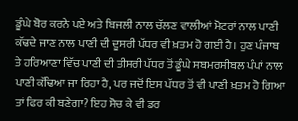ਡੂੰਘੇ ਬੋਰ ਕਰਨੇ ਪਏ ਅਤੇ ਬਿਜਲੀ ਨਾਲ ਚੱਲਣ ਵਾਲੀਆਂ ਮੋਟਰਾਂ ਨਾਲ ਪਾਣੀ ਕੱਢਦੇ ਜਾਣ ਨਾਲ ਪਾਣੀ ਦੀ ਦੂਸਰੀ ਪੱਧਰ ਵੀ ਖ਼ਤਮ ਹੋ ਗਈ ਹੈ। ਹੁਣ ਪੰਜਾਬ ਤੇ ਹਰਿਆਣਾ ਵਿੱਚ ਪਾਣੀ ਦੀ ਤੀਸਰੀ ਪੱਧਰ ਤੋਂ ਡੂੰਘੇ ਸਬਮਰਸੀਬਲ ਪੰਪਾਂ ਨਾਲ ਪਾਣੀ ਕੱਢਿਆ ਜਾ ਰਿਹਾ ਹੈ, ਪਰ ਜਦੋਂ ਇਸ ਪੱਧਰ ਤੋਂ ਵੀ ਪਾਣੀ ਖ਼ਤਮ ਹੋ ਗਿਆ ਤਾਂ ਫਿਰ ਕੀ ਬਣੇਗਾ? ਇਹ ਸੋਚ ਕੇ ਵੀ ਡਰ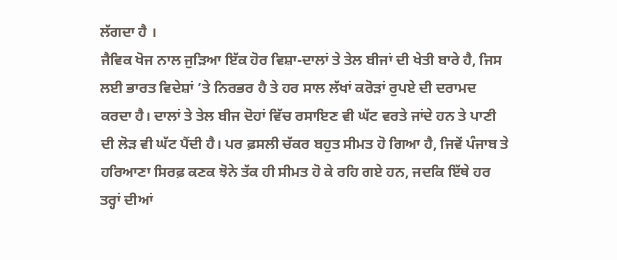ਲੱਗਦਾ ਹੈ ।
ਜੈਵਿਕ ਖੋਜ ਨਾਲ ਜੁੜਿਆ ਇੱਕ ਹੋਰ ਵਿਸ਼ਾ-ਦਾਲਾਂ ਤੇ ਤੇਲ ਬੀਜਾਂ ਦੀ ਖੇਤੀ ਬਾਰੇ ਹੈ, ਜਿਸ ਲਈ ਭਾਰਤ ਵਿਦੇਸ਼ਾਂ ’ਤੇ ਨਿਰਭਰ ਹੈ ਤੇ ਹਰ ਸਾਲ ਲੱਖਾਂ ਕਰੋੜਾਂ ਰੁਪਏ ਦੀ ਦਰਾਮਦ ਕਰਦਾ ਹੈ। ਦਾਲਾਂ ਤੇ ਤੇਲ ਬੀਜ ਦੋਹਾਂ ਵਿੱਚ ਰਸਾਇਣ ਵੀ ਘੱਟ ਵਰਤੇ ਜਾਂਦੇ ਹਨ ਤੇ ਪਾਣੀ ਦੀ ਲੋੜ ਵੀ ਘੱਟ ਪੈਂਦੀ ਹੈ। ਪਰ ਫ਼ਸਲੀ ਚੱਕਰ ਬਹੁਤ ਸੀਮਤ ਹੋ ਗਿਆ ਹੈ, ਜਿਵੇਂ ਪੰਜਾਬ ਤੇ ਹਰਿਆਣਾ ਸਿਰਫ਼ ਕਣਕ ਝੋਨੇ ਤੱਕ ਹੀ ਸੀਮਤ ਹੋ ਕੇ ਰਹਿ ਗਏ ਹਨ, ਜਦਕਿ ਇੱਥੇ ਹਰ ਤਰ੍ਹਾਂ ਦੀਆਂ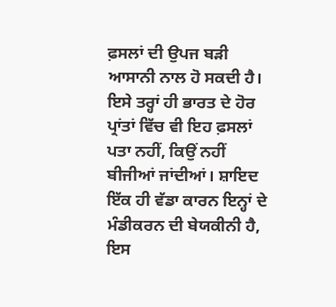ਫ਼ਸਲਾਂ ਦੀ ਉਪਜ ਬੜੀ ਆਸਾਨੀ ਨਾਲ ਹੋ ਸਕਦੀ ਹੈ। ਇਸੇ ਤਰ੍ਹਾਂ ਹੀ ਭਾਰਤ ਦੇ ਹੋਰ ਪ੍ਰਾਂਤਾਂ ਵਿੱਚ ਵੀ ਇਹ ਫ਼ਸਲਾਂ ਪਤਾ ਨਹੀਂ, ਕਿਉਂ ਨਹੀਂ ਬੀਜੀਆਂ ਜਾਂਦੀਆਂ। ਸ਼ਾਇਦ ਇੱਕ ਹੀ ਵੱਡਾ ਕਾਰਨ ਇਨ੍ਹਾਂ ਦੇ ਮੰਡੀਕਰਨ ਦੀ ਬੇਯਕੀਨੀ ਹੈ, ਇਸ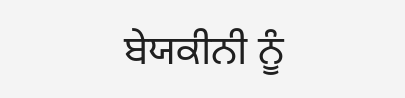ਬੇਯਕੀਨੀ ਨੂੰ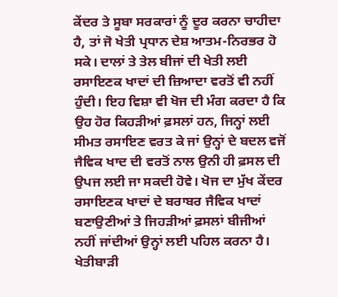ਕੇਂਦਰ ਤੇ ਸੂਬਾ ਸਰਕਾਰਾਂ ਨੂੰ ਦੂਰ ਕਰਨਾ ਚਾਹੀਦਾ ਹੈ, ਤਾਂ ਜੋ ਖੇਤੀ ਪ੍ਰਧਾਨ ਦੇਸ਼ ਆਤਮ-ਨਿਰਭਰ ਹੋ ਸਕੇ। ਦਾਲਾਂ ਤੇ ਤੇਲ ਬੀਜਾਂ ਦੀ ਖੇਤੀ ਲਈ ਰਸਾਇਣਕ ਖਾਦਾਂ ਦੀ ਜ਼ਿਆਦਾ ਵਰਤੋਂ ਵੀ ਨਹੀਂ ਹੁੰਦੀ। ਇਹ ਵਿਸ਼ਾ ਵੀ ਖੋਜ ਦੀ ਮੰਗ ਕਰਦਾ ਹੈ ਕਿ ਉਹ ਹੋਰ ਕਿਹੜੀਆਂ ਫ਼ਸਲਾਂ ਹਨ, ਜਿਨ੍ਹਾਂ ਲਈ ਸੀਮਤ ਰਸਾਇਣ ਵਰਤ ਕੇ ਜਾਂ ਉਨ੍ਹਾਂ ਦੇ ਬਦਲ ਵਜੋਂ ਜੈਵਿਕ ਖਾਦ ਦੀ ਵਰਤੋਂ ਨਾਲ ਉਨੀ ਹੀ ਫ਼ਸਲ ਦੀ ਉਪਜ ਲਈ ਜਾ ਸਕਦੀ ਹੋਵੇ। ਖੋਜ ਦਾ ਮੁੱਖ ਕੇਂਦਰ ਰਸਾਇਣਕ ਖਾਦਾਂ ਦੇ ਬਰਾਬਰ ਜੈਵਿਕ ਖਾਦਾਂ ਬਣਾਉਣੀਆਂ ਤੇ ਜਿਹੜੀਆਂ ਫ਼ਸਲਾਂ ਬੀਜੀਆਂ ਨਹੀਂ ਜਾਂਦੀਆਂ ਉਨ੍ਹਾਂ ਲਈ ਪਹਿਲ ਕਰਨਾ ਹੈ। ਖੇਤੀਬਾੜੀ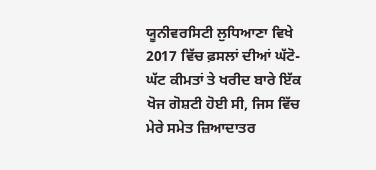ਯੂਨੀਵਰਸਿਟੀ ਲੁਧਿਆਣਾ ਵਿਖੇ 2017 ਵਿੱਚ ਫ਼ਸਲਾਂ ਦੀਆਂ ਘੱਟੋ- ਘੱਟ ਕੀਮਤਾਂ ਤੇ ਖਰੀਦ ਬਾਰੇ ਇੱਕ ਖੋਜ ਗੋਸ਼ਟੀ ਹੋਈ ਸੀ, ਜਿਸ ਵਿੱਚ ਮੇਰੇ ਸਮੇਤ ਜ਼ਿਆਦਾਤਰ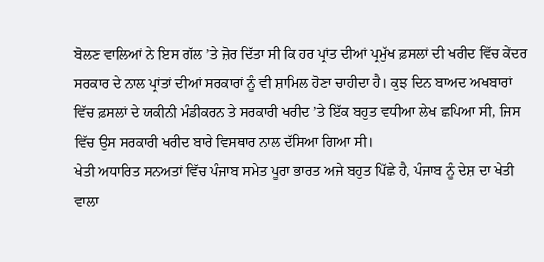ਬੋਲਣ ਵਾਲਿਆਂ ਨੇ ਇਸ ਗੱਲ ’ਤੇ ਜ਼ੋਰ ਦਿੱਤਾ ਸੀ ਕਿ ਹਰ ਪ੍ਰਾਂਤ ਦੀਆਂ ਪ੍ਰਮੁੱਖ ਫ਼ਸਲਾਂ ਦੀ ਖਰੀਦ ਵਿੱਚ ਕੇਂਦਰ ਸਰਕਾਰ ਦੇ ਨਾਲ ਪ੍ਰਾਂਤਾਂ ਦੀਆਂ ਸਰਕਾਰਾਂ ਨੂੰ ਵੀ ਸ਼ਾਮਿਲ ਹੋਣਾ ਚਾਹੀਦਾ ਹੈ। ਕੁਝ ਦਿਨ ਬਾਅਦ ਅਖਬਾਰਾਂ ਵਿੱਚ ਫ਼ਸਲਾਂ ਦੇ ਯਕੀਨੀ ਮੰਡੀਕਰਨ ਤੇ ਸਰਕਾਰੀ ਖਰੀਦ ’ਤੇ ਇੱਕ ਬਹੁਤ ਵਧੀਆ ਲੇਖ ਛਪਿਆ ਸੀ, ਜਿਸ ਵਿੱਚ ਉਸ ਸਰਕਾਰੀ ਖਰੀਦ ਬਾਰੇ ਵਿਸਥਾਰ ਨਾਲ ਦੱਸਿਆ ਗਿਆ ਸੀ।
ਖੇਤੀ ਅਧਾਰਿਤ ਸਨਅਤਾਂ ਵਿੱਚ ਪੰਜਾਬ ਸਮੇਤ ਪੂਰਾ ਭਾਰਤ ਅਜੇ ਬਹੁਤ ਪਿੱਛੇ ਹੈ, ਪੰਜਾਬ ਨੂੰ ਦੇਸ਼ ਦਾ ਖੇਤੀ ਵਾਲਾ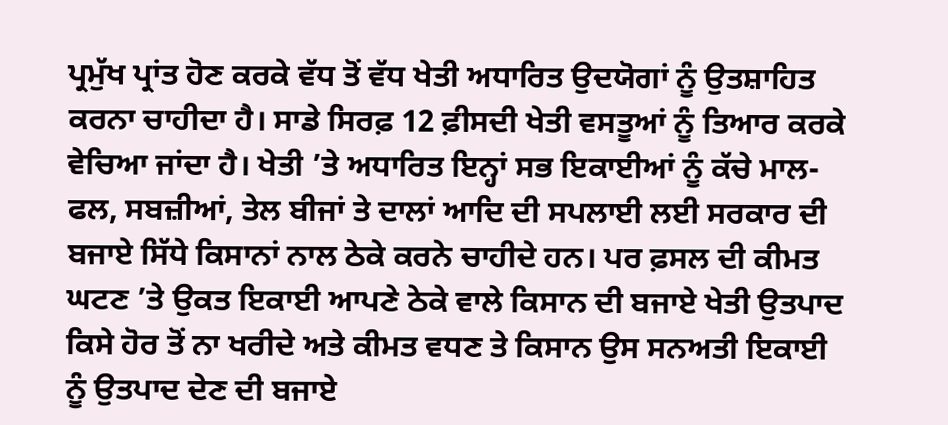ਪ੍ਰਮੁੱਖ ਪ੍ਰਾਂਤ ਹੋਣ ਕਰਕੇ ਵੱਧ ਤੋਂ ਵੱਧ ਖੇਤੀ ਅਧਾਰਿਤ ਉਦਯੋਗਾਂ ਨੂੰ ਉਤਸ਼ਾਹਿਤ ਕਰਨਾ ਚਾਹੀਦਾ ਹੈ। ਸਾਡੇ ਸਿਰਫ਼ 12 ਫ਼ੀਸਦੀ ਖੇਤੀ ਵਸਤੂਆਂ ਨੂੰ ਤਿਆਰ ਕਰਕੇ ਵੇਚਿਆ ਜਾਂਦਾ ਹੈ। ਖੇਤੀ ’ਤੇ ਅਧਾਰਿਤ ਇਨ੍ਹਾਂ ਸਭ ਇਕਾਈਆਂ ਨੂੰ ਕੱਚੇ ਮਾਲ- ਫਲ, ਸਬਜ਼ੀਆਂ, ਤੇਲ ਬੀਜਾਂ ਤੇ ਦਾਲਾਂ ਆਦਿ ਦੀ ਸਪਲਾਈ ਲਈ ਸਰਕਾਰ ਦੀ ਬਜਾਏ ਸਿੱਧੇ ਕਿਸਾਨਾਂ ਨਾਲ ਠੇਕੇ ਕਰਨੇ ਚਾਹੀਦੇ ਹਨ। ਪਰ ਫ਼ਸਲ ਦੀ ਕੀਮਤ ਘਟਣ ’ਤੇ ਉਕਤ ਇਕਾਈ ਆਪਣੇ ਠੇਕੇ ਵਾਲੇ ਕਿਸਾਨ ਦੀ ਬਜਾਏ ਖੇਤੀ ਉਤਪਾਦ ਕਿਸੇ ਹੋਰ ਤੋਂ ਨਾ ਖਰੀਦੇ ਅਤੇ ਕੀਮਤ ਵਧਣ ਤੇ ਕਿਸਾਨ ਉਸ ਸਨਅਤੀ ਇਕਾਈ ਨੂੰ ਉਤਪਾਦ ਦੇਣ ਦੀ ਬਜਾਏ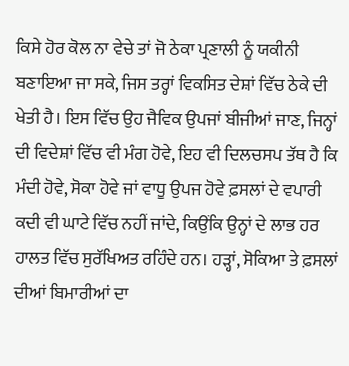ਕਿਸੇ ਹੋਰ ਕੋਲ ਨਾ ਵੇਚੇ ਤਾਂ ਜੋ ਠੇਕਾ ਪ੍ਰਣਾਲੀ ਨੂੰ ਯਕੀਨੀ ਬਣਾਇਆ ਜਾ ਸਕੇ, ਜਿਸ ਤਰ੍ਹਾਂ ਵਿਕਸਿਤ ਦੇਸ਼ਾਂ ਵਿੱਚ ਠੇਕੇ ਦੀ ਖੇਤੀ ਹੈ। ਇਸ ਵਿੱਚ ਉਹ ਜੈਵਿਕ ਉਪਜਾਂ ਬੀਜੀਆਂ ਜਾਣ, ਜਿਨ੍ਹਾਂ ਦੀ ਵਿਦੇਸ਼ਾਂ ਵਿੱਚ ਵੀ ਮੰਗ ਹੋਵੇ, ਇਹ ਵੀ ਦਿਲਚਸਪ ਤੱਥ ਹੈ ਕਿ ਮੰਦੀ ਹੋਵੇ, ਸੋਕਾ ਹੋਵੇ ਜਾਂ ਵਾਧੂ ਉਪਜ ਹੋਵੇ ਫ਼ਸਲਾਂ ਦੇ ਵਪਾਰੀ ਕਦੀ ਵੀ ਘਾਟੇ ਵਿੱਚ ਨਹੀਂ ਜਾਂਦੇ, ਕਿਉਂਕਿ ਉਨ੍ਹਾਂ ਦੇ ਲਾਭ ਹਰ ਹਾਲਤ ਵਿੱਚ ਸੁਰੱਖਿਅਤ ਰਹਿੰਦੇ ਹਨ। ਹੜ੍ਹਾਂ, ਸੋਕਿਆ ਤੇ ਫ਼ਸਲਾਂ ਦੀਆਂ ਬਿਮਾਰੀਆਂ ਦਾ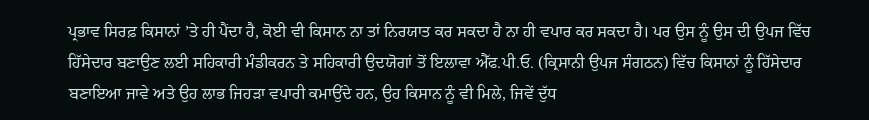ਪ੍ਰਭਾਵ ਸਿਰਫ਼ ਕਿਸਾਨਾਂ ’ਤੇ ਹੀ ਪੈਂਦਾ ਹੈ, ਕੋਈ ਵੀ ਕਿਸਾਨ ਨਾ ਤਾਂ ਨਿਰਯਾਤ ਕਰ ਸਕਦਾ ਹੈ ਨਾ ਹੀ ਵਪਾਰ ਕਰ ਸਕਦਾ ਹੈ। ਪਰ ਉਸ ਨੂੰ ਉਸ ਦੀ ਉਪਜ ਵਿੱਚ ਹਿੱਸੇਦਾਰ ਬਣਾਉਣ ਲਈ ਸਹਿਕਾਰੀ ਮੰਡੀਕਰਨ ਤੇ ਸਹਿਕਾਰੀ ਉਦਯੋਗਾਂ ਤੋਂ ਇਲਾਵਾ ਐੱਫ.ਪੀ.ਓ. (ਕ੍ਰਿਸਾਨੀ ਉਪਜ ਸੰਗਠਨ) ਵਿੱਚ ਕਿਸਾਨਾਂ ਨੂੰ ਹਿੱਸੇਦਾਰ ਬਣਾਇਆ ਜਾਵੇ ਅਤੇ ਉਹ ਲਾਭ ਜਿਹੜਾ ਵਪਾਰੀ ਕਮਾਉਂਦੇ ਹਨ, ਉਹ ਕਿਸਾਨ ਨੂੰ ਵੀ ਮਿਲੇ, ਜਿਵੇਂ ਦੁੱਧ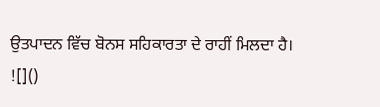ਉਤਪਾਦਨ ਵਿੱਚ ਬੋਨਸ ਸਹਿਕਾਰਤਾ ਦੇ ਰਾਹੀਂ ਮਿਲਦਾ ਹੈ।
![]()